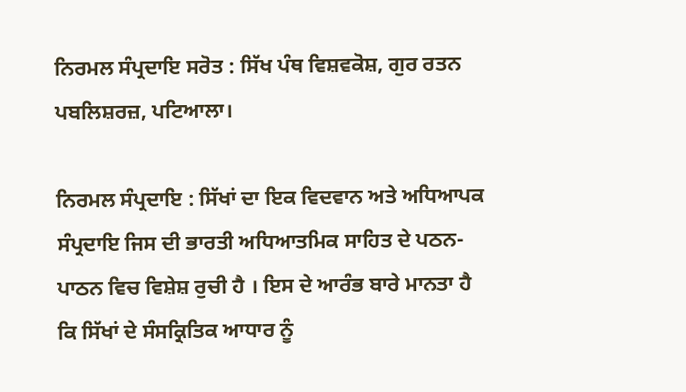ਨਿਰਮਲ ਸੰਪ੍ਰਦਾਇ ਸਰੋਤ : ਸਿੱਖ ਪੰਥ ਵਿਸ਼ਵਕੋਸ਼, ਗੁਰ ਰਤਨ ਪਬਲਿਸ਼ਰਜ਼, ਪਟਿਆਲਾ।

ਨਿਰਮਲ ਸੰਪ੍ਰਦਾਇ : ਸਿੱਖਾਂ ਦਾ ਇਕ ਵਿਦਵਾਨ ਅਤੇ ਅਧਿਆਪਕ ਸੰਪ੍ਰਦਾਇ ਜਿਸ ਦੀ ਭਾਰਤੀ ਅਧਿਆਤਮਿਕ ਸਾਹਿਤ ਦੇ ਪਠਨ-ਪਾਠਨ ਵਿਚ ਵਿਸ਼ੇਸ਼ ਰੁਚੀ ਹੈ । ਇਸ ਦੇ ਆਰੰਭ ਬਾਰੇ ਮਾਨਤਾ ਹੈ ਕਿ ਸਿੱਖਾਂ ਦੇ ਸੰਸਕ੍ਰਿਤਿਕ ਆਧਾਰ ਨੂੰ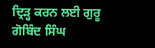ਦ੍ਰਿੜ੍ਹ ਕਰਨ ਲਈ ਗੁਰੂ ਗੋਬਿੰਦ ਸਿੰਘ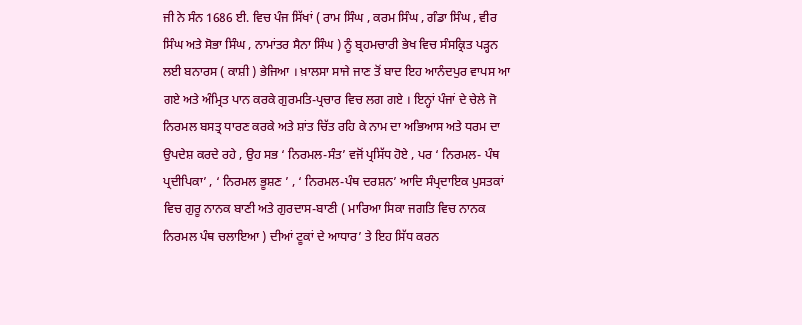ਜੀ ਨੇ ਸੰਨ 1686 ਈ. ਵਿਚ ਪੰਜ ਸਿੱਖਾਂ ( ਰਾਮ ਸਿੰਘ , ਕਰਮ ਸਿੰਘ , ਗੰਡਾ ਸਿੰਘ , ਵੀਰ ਸਿੰਘ ਅਤੇ ਸੋਭਾ ਸਿੰਘ , ਨਾਮਾਂਤਰ ਸੈਨਾ ਸਿੰਘ ) ਨੂੰ ਬ੍ਰਹਮਚਾਰੀ ਭੇਖ ਵਿਚ ਸੰਸਕ੍ਰਿਤ ਪੜ੍ਹਨ ਲਈ ਬਨਾਰਸ ( ਕਾਸ਼ੀ ) ਭੇਜਿਆ । ਖ਼ਾਲਸਾ ਸਾਜੇ ਜਾਣ ਤੋਂ ਬਾਦ ਇਹ ਆਨੰਦਪੁਰ ਵਾਪਸ ਆ ਗਏ ਅਤੇ ਅੰਮ੍ਰਿਤ ਪਾਨ ਕਰਕੇ ਗੁਰਮਤਿ-ਪ੍ਰਚਾਰ ਵਿਚ ਲਗ ਗਏ । ਇਨ੍ਹਾਂ ਪੰਜਾਂ ਦੇ ਚੇਲੇ ਜੋ ਨਿਰਮਲ ਬਸਤ੍ਰ ਧਾਰਣ ਕਰਕੇ ਅਤੇ ਸ਼ਾਂਤ ਚਿੱਤ ਰਹਿ ਕੇ ਨਾਮ ਦਾ ਅਭਿਆਸ ਅਤੇ ਧਰਮ ਦਾ ਉਪਦੇਸ਼ ਕਰਦੇ ਰਹੇ , ਉਹ ਸਭ ‘ ਨਿਰਮਲ-ਸੰਤ’ ਵਜੋਂ ਪ੍ਰਸਿੱਧ ਹੋਏ , ਪਰ ‘ ਨਿਰਮਲ- ਪੰਥ ਪ੍ਰਦੀਪਿਕਾ’ , ‘ ਨਿਰਮਲ ਭੂਸ਼ਣ ’ , ‘ ਨਿਰਮਲ-ਪੰਥ ਦਰਸ਼ਨ’ ਆਦਿ ਸੰਪ੍ਰਦਾਇਕ ਪੁਸਤਕਾਂ ਵਿਚ ਗੁਰੂ ਨਾਨਕ ਬਾਣੀ ਅਤੇ ਗੁਰਦਾਸ-ਬਾਣੀ ( ਮਾਰਿਆ ਸਿਕਾ ਜਗਤਿ ਵਿਚ ਨਾਨਕ ਨਿਰਮਲ ਪੰਥ ਚਲਾਇਆ ) ਦੀਆਂ ਟੂਕਾਂ ਦੇ ਆਧਾਰ’ ਤੇ ਇਹ ਸਿੱਧ ਕਰਨ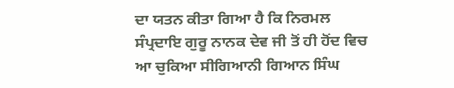ਦਾ ਯਤਨ ਕੀਤਾ ਗਿਆ ਹੈ ਕਿ ਨਿਰਮਲ ਸੰਪ੍ਰਦਾਇ ਗੁਰੂ ਨਾਨਕ ਦੇਵ ਜੀ ਤੋਂ ਹੀ ਹੋਂਦ ਵਿਚ ਆ ਚੁਕਿਆ ਸੀਗਿਆਨੀ ਗਿਆਨ ਸਿੰਘ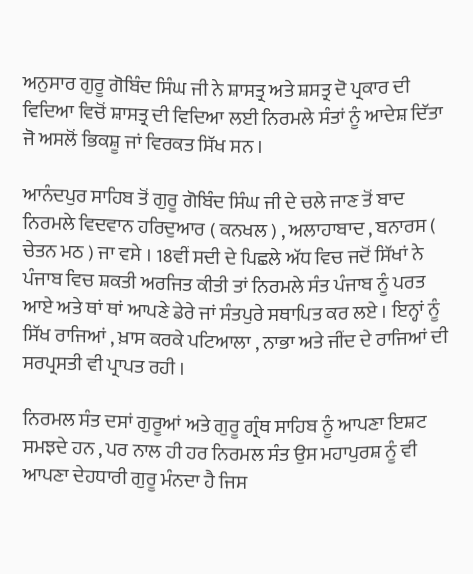ਅਨੁਸਾਰ ਗੁਰੂ ਗੋਬਿੰਦ ਸਿੰਘ ਜੀ ਨੇ ਸ਼ਾਸਤ੍ਰ ਅਤੇ ਸ਼ਸਤ੍ਰ ਦੋ ਪ੍ਰਕਾਰ ਦੀ ਵਿਦਿਆ ਵਿਚੋਂ ਸ਼ਾਸਤ੍ਰ ਦੀ ਵਿਦਿਆ ਲਈ ਨਿਰਮਲੇ ਸੰਤਾਂ ਨੂੰ ਆਦੇਸ਼ ਦਿੱਤਾ ਜੋ ਅਸਲੋਂ ਭਿਕਸ਼ੂ ਜਾਂ ਵਿਰਕਤ ਸਿੱਖ ਸਨ ।

ਆਨੰਦਪੁਰ ਸਾਹਿਬ ਤੋਂ ਗੁਰੂ ਗੋਬਿੰਦ ਸਿੰਘ ਜੀ ਦੇ ਚਲੇ ਜਾਣ ਤੋਂ ਬਾਦ ਨਿਰਮਲੇ ਵਿਦਵਾਨ ਹਰਿਦੁਆਰ ( ਕਨਖਲ ) , ਅਲਾਹਾਬਾਦ , ਬਨਾਰਸ ( ਚੇਤਨ ਮਠ ) ਜਾ ਵਸੇ । 18ਵੀਂ ਸਦੀ ਦੇ ਪਿਛਲੇ ਅੱਧ ਵਿਚ ਜਦੋਂ ਸਿੱਖਾਂ ਨੇ ਪੰਜਾਬ ਵਿਚ ਸ਼ਕਤੀ ਅਰਜਿਤ ਕੀਤੀ ਤਾਂ ਨਿਰਮਲੇ ਸੰਤ ਪੰਜਾਬ ਨੂੰ ਪਰਤ ਆਏ ਅਤੇ ਥਾਂ ਥਾਂ ਆਪਣੇ ਡੇਰੇ ਜਾਂ ਸੰਤਪੁਰੇ ਸਥਾਪਿਤ ਕਰ ਲਏ । ਇਨ੍ਹਾਂ ਨੂੰ ਸਿੱਖ ਰਾਜਿਆਂ , ਖ਼ਾਸ ਕਰਕੇ ਪਟਿਆਲਾ , ਨਾਭਾ ਅਤੇ ਜੀਂਦ ਦੇ ਰਾਜਿਆਂ ਦੀ ਸਰਪ੍ਰਸਤੀ ਵੀ ਪ੍ਰਾਪਤ ਰਹੀ ।

ਨਿਰਮਲ ਸੰਤ ਦਸਾਂ ਗੁਰੂਆਂ ਅਤੇ ਗੁਰੂ ਗ੍ਰੰਥ ਸਾਹਿਬ ਨੂੰ ਆਪਣਾ ਇਸ਼ਟ ਸਮਝਦੇ ਹਨ , ਪਰ ਨਾਲ ਹੀ ਹਰ ਨਿਰਮਲ ਸੰਤ ਉਸ ਮਹਾਪੁਰਸ਼ ਨੂੰ ਵੀ ਆਪਣਾ ਦੇਹਧਾਰੀ ਗੁਰੂ ਮੰਨਦਾ ਹੈ ਜਿਸ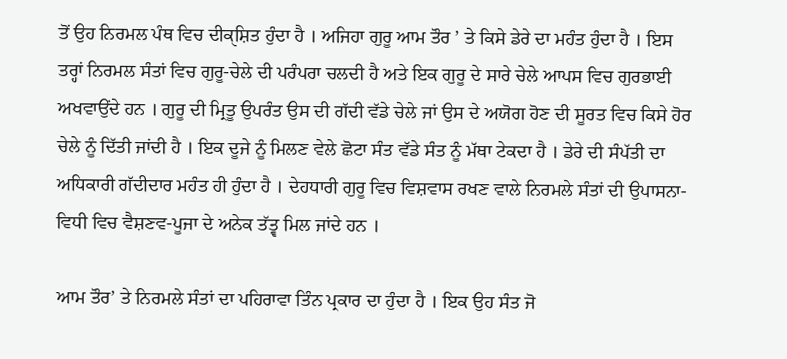ਤੋਂ ਉਹ ਨਿਰਮਲ ਪੰਥ ਵਿਚ ਦੀਕੑਸ਼ਿਤ ਹੁੰਦਾ ਹੈ । ਅਜਿਹਾ ਗੁਰੂ ਆਮ ਤੌਰ ’ ਤੇ ਕਿਸੇ ਡੇਰੇ ਦਾ ਮਹੰਤ ਹੁੰਦਾ ਹੈ । ਇਸ ਤਰ੍ਹਾਂ ਨਿਰਮਲ ਸੰਤਾਂ ਵਿਚ ਗੁਰੂ-ਚੇਲੇ ਦੀ ਪਰੰਪਰਾ ਚਲਦੀ ਹੈ ਅਤੇ ਇਕ ਗੁਰੂ ਦੇ ਸਾਰੇ ਚੇਲੇ ਆਪਸ ਵਿਚ ਗੁਰਭਾਈ ਅਖਵਾਉਂਦੇ ਹਨ । ਗੁਰੂ ਦੀ ਮ੍ਰਿਤੂ ਉਪਰੰਤ ਉਸ ਦੀ ਗੱਦੀ ਵੱਡੇ ਚੇਲੇ ਜਾਂ ਉਸ ਦੇ ਅਯੋਗ ਹੋਣ ਦੀ ਸੂਰਤ ਵਿਚ ਕਿਸੇ ਹੋਰ ਚੇਲੇ ਨੂੰ ਦਿੱਤੀ ਜਾਂਦੀ ਹੈ । ਇਕ ਦੂਜੇ ਨੂੰ ਮਿਲਣ ਵੇਲੇ ਛੋਟਾ ਸੰਤ ਵੱਡੇ ਸੰਤ ਨੂੰ ਮੱਥਾ ਟੇਕਦਾ ਹੈ । ਡੇਰੇ ਦੀ ਸੰਪੱਤੀ ਦਾ ਅਧਿਕਾਰੀ ਗੱਦੀਦਾਰ ਮਹੰਤ ਹੀ ਹੁੰਦਾ ਹੈ । ਦੇਹਧਾਰੀ ਗੁਰੂ ਵਿਚ ਵਿਸ਼ਵਾਸ ਰਖਣ ਵਾਲੇ ਨਿਰਮਲੇ ਸੰਤਾਂ ਦੀ ਉਪਾਸਨਾ-ਵਿਧੀ ਵਿਚ ਵੈਸ਼ਣਵ-ਪੂਜਾ ਦੇ ਅਨੇਕ ਤੱਤ੍ਵ ਮਿਲ ਜਾਂਦੇ ਹਨ ।

ਆਮ ਤੌਰ’ ਤੇ ਨਿਰਮਲੇ ਸੰਤਾਂ ਦਾ ਪਹਿਰਾਵਾ ਤਿੰਨ ਪ੍ਰਕਾਰ ਦਾ ਹੁੰਦਾ ਹੈ । ਇਕ ਉਹ ਸੰਤ ਜੋ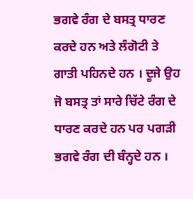ਭਗਵੇ ਰੰਗ ਦੇ ਬਸਤ੍ਰ ਧਾਰਣ ਕਰਦੇ ਹਨ ਅਤੇ ਲੰਗੋਟੀ ਤੇ ਗਾਤੀ ਪਹਿਨਦੇ ਹਨ । ਦੂਜੇ ਉਹ ਜੋ ਬਸਤ੍ਰ ਤਾਂ ਸਾਰੇ ਚਿੱਟੇ ਰੰਗ ਦੇ ਧਾਰਣ ਕਰਦੇ ਹਨ ਪਰ ਪਗੜੀ ਭਗਵੇ ਰੰਗ ਦੀ ਬੰਨ੍ਹਦੇ ਹਨ ।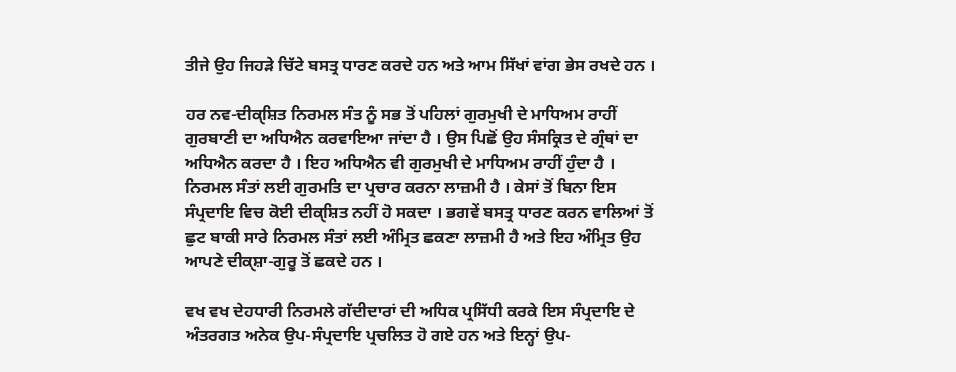ਤੀਜੇ ਉਹ ਜਿਹੜੇ ਚਿੱਟੇ ਬਸਤ੍ਰ ਧਾਰਣ ਕਰਦੇ ਹਨ ਅਤੇ ਆਮ ਸਿੱਖਾਂ ਵਾਂਗ ਭੇਸ ਰਖਦੇ ਹਨ ।

ਹਰ ਨਵ-ਦੀਕੑਸ਼ਿਤ ਨਿਰਮਲ ਸੰਤ ਨੂੰ ਸਭ ਤੋਂ ਪਹਿਲਾਂ ਗੁਰਮੁਖੀ ਦੇ ਮਾਧਿਅਮ ਰਾਹੀਂ ਗੁਰਬਾਣੀ ਦਾ ਅਧਿਐਨ ਕਰਵਾਇਆ ਜਾਂਦਾ ਹੈ । ਉਸ ਪਿਛੋਂ ਉਹ ਸੰਸਕ੍ਰਿਤ ਦੇ ਗ੍ਰੰਥਾਂ ਦਾ ਅਧਿਐਨ ਕਰਦਾ ਹੈ । ਇਹ ਅਧਿਐਨ ਵੀ ਗੁਰਮੁਖੀ ਦੇ ਮਾਧਿਅਮ ਰਾਹੀਂ ਹੁੰਦਾ ਹੈ । ਨਿਰਮਲ ਸੰਤਾਂ ਲਈ ਗੁਰਮਤਿ ਦਾ ਪ੍ਰਚਾਰ ਕਰਨਾ ਲਾਜ਼ਮੀ ਹੈ । ਕੇਸਾਂ ਤੋਂ ਬਿਨਾ ਇਸ ਸੰਪ੍ਰਦਾਇ ਵਿਚ ਕੋਈ ਦੀਕੑਸ਼ਿਤ ਨਹੀਂ ਹੋ ਸਕਦਾ । ਭਗਵੇਂ ਬਸਤ੍ਰ ਧਾਰਣ ਕਰਨ ਵਾਲਿਆਂ ਤੋਂ ਛੁਟ ਬਾਕੀ ਸਾਰੇ ਨਿਰਮਲ ਸੰਤਾਂ ਲਈ ਅੰਮ੍ਰਿਤ ਛਕਣਾ ਲਾਜ਼ਮੀ ਹੈ ਅਤੇ ਇਹ ਅੰਮ੍ਰਿਤ ਉਹ ਆਪਣੇ ਦੀਕੑਸ਼ਾ-ਗੁਰੂ ਤੋਂ ਛਕਦੇ ਹਨ ।

ਵਖ ਵਖ ਦੇਹਧਾਰੀ ਨਿਰਮਲੇ ਗੱਦੀਦਾਰਾਂ ਦੀ ਅਧਿਕ ਪ੍ਰਸਿੱਧੀ ਕਰਕੇ ਇਸ ਸੰਪ੍ਰਦਾਇ ਦੇ ਅੰਤਰਗਤ ਅਨੇਕ ਉਪ-ਸੰਪ੍ਰਦਾਇ ਪ੍ਰਚਲਿਤ ਹੋ ਗਏ ਹਨ ਅਤੇ ਇਨ੍ਹਾਂ ਉਪ-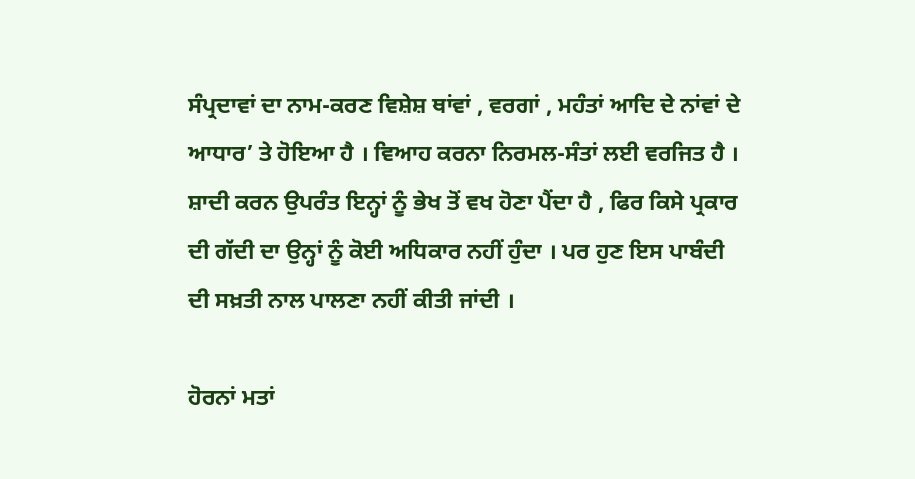ਸੰਪ੍ਰਦਾਵਾਂ ਦਾ ਨਾਮ-ਕਰਣ ਵਿਸ਼ੇਸ਼ ਥਾਂਵਾਂ , ਵਰਗਾਂ , ਮਹੰਤਾਂ ਆਦਿ ਦੇ ਨਾਂਵਾਂ ਦੇ ਆਧਾਰ’ ਤੇ ਹੋਇਆ ਹੈ । ਵਿਆਹ ਕਰਨਾ ਨਿਰਮਲ-ਸੰਤਾਂ ਲਈ ਵਰਜਿਤ ਹੈ । ਸ਼ਾਦੀ ਕਰਨ ਉਪਰੰਤ ਇਨ੍ਹਾਂ ਨੂੰ ਭੇਖ ਤੋਂ ਵਖ ਹੋਣਾ ਪੈਂਦਾ ਹੈ , ਫਿਰ ਕਿਸੇ ਪ੍ਰਕਾਰ ਦੀ ਗੱਦੀ ਦਾ ਉਨ੍ਹਾਂ ਨੂੰ ਕੋਈ ਅਧਿਕਾਰ ਨਹੀਂ ਹੁੰਦਾ । ਪਰ ਹੁਣ ਇਸ ਪਾਬੰਦੀ ਦੀ ਸਖ਼ਤੀ ਨਾਲ ਪਾਲਣਾ ਨਹੀਂ ਕੀਤੀ ਜਾਂਦੀ ।

ਹੋਰਨਾਂ ਮਤਾਂ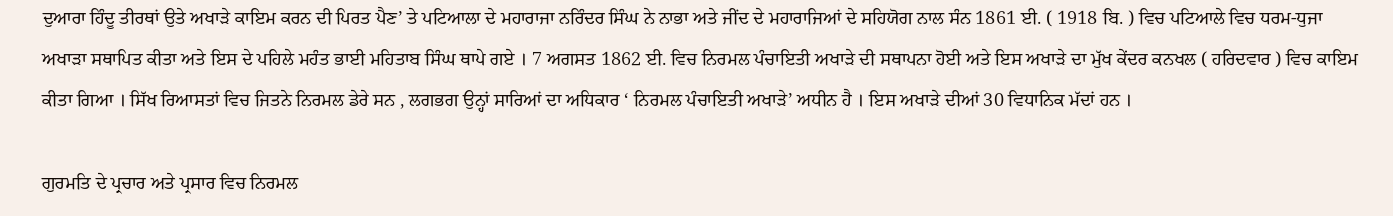ਦੁਆਰਾ ਹਿੰਦੂ ਤੀਰਥਾਂ ਉਤੇ ਅਖਾੜੇ ਕਾਇਮ ਕਰਨ ਦੀ ਪਿਰਤ ਪੈਣ’ ਤੇ ਪਟਿਆਲਾ ਦੇ ਮਹਾਰਾਜਾ ਨਰਿੰਦਰ ਸਿੰਘ ਨੇ ਨਾਭਾ ਅਤੇ ਜੀਂਦ ਦੇ ਮਹਾਰਾਜਿਆਂ ਦੇ ਸਹਿਯੋਗ ਨਾਲ ਸੰਨ 1861 ਈ. ( 1918 ਬਿ. ) ਵਿਚ ਪਟਿਆਲੇ ਵਿਚ ਧਰਮ-ਧੁਜਾ ਅਖਾੜਾ ਸਥਾਪਿਤ ਕੀਤਾ ਅਤੇ ਇਸ ਦੇ ਪਹਿਲੇ ਮਹੰਤ ਭਾਈ ਮਹਿਤਾਬ ਸਿੰਘ ਥਾਪੇ ਗਏ । 7 ਅਗਸਤ 1862 ਈ. ਵਿਚ ਨਿਰਮਲ ਪੰਚਾਇਤੀ ਅਖਾੜੇ ਦੀ ਸਥਾਪਨਾ ਹੋਈ ਅਤੇ ਇਸ ਅਖਾੜੇ ਦਾ ਮੁੱਖ ਕੇਂਦਰ ਕਨਖਲ ( ਹਰਿਦਵਾਰ ) ਵਿਚ ਕਾਇਮ ਕੀਤਾ ਗਿਆ । ਸਿੱਖ ਰਿਆਸਤਾਂ ਵਿਚ ਜਿਤਨੇ ਨਿਰਮਲ ਡੇਰੇ ਸਨ , ਲਗਭਗ ਉਨ੍ਹਾਂ ਸਾਰਿਆਂ ਦਾ ਅਧਿਕਾਰ ‘ ਨਿਰਮਲ ਪੰਚਾਇਤੀ ਅਖਾੜੇ’ ਅਧੀਨ ਹੈ । ਇਸ ਅਖਾੜੇ ਦੀਆਂ 30 ਵਿਧਾਨਿਕ ਮੱਦਾਂ ਹਨ ।

ਗੁਰਮਤਿ ਦੇ ਪ੍ਰਚਾਰ ਅਤੇ ਪ੍ਰਸਾਰ ਵਿਚ ਨਿਰਮਲ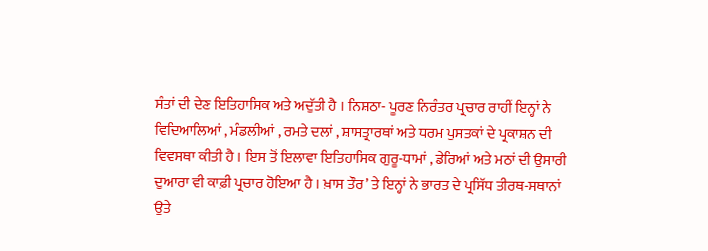ਸੰਤਾਂ ਦੀ ਦੇਣ ਇਤਿਹਾਸਿਕ ਅਤੇ ਅਦੁੱਤੀ ਹੈ । ਨਿਸ਼ਠਾ- ਪੂਰਣ ਨਿਰੰਤਰ ਪ੍ਰਚਾਰ ਰਾਹੀਂ ਇਨ੍ਹਾਂ ਨੇ ਵਿਦਿਆਲਿਆਂ , ਮੰਡਲੀਆਂ , ਰਮਤੇ ਦਲਾਂ , ਸ਼ਾਸਤ੍ਰਾਰਥਾਂ ਅਤੇ ਧਰਮ ਪੁਸਤਕਾਂ ਦੇ ਪ੍ਰਕਾਸ਼ਨ ਦੀ ਵਿਵਸਥਾ ਕੀਤੀ ਹੈ । ਇਸ ਤੋਂ ਇਲਾਵਾ ਇਤਿਹਾਸਿਕ ਗੁਰੂ-ਧਾਮਾਂ , ਡੇਰਿਆਂ ਅਤੇ ਮਠਾਂ ਦੀ ਉਸਾਰੀ ਦੁਆਰਾ ਵੀ ਕਾਫ਼ੀ ਪ੍ਰਚਾਰ ਹੋਇਆ ਹੈ । ਖ਼ਾਸ ਤੌਰ’ ਤੇ ਇਨ੍ਹਾਂ ਨੇ ਭਾਰਤ ਦੇ ਪ੍ਰਸਿੱਧ ਤੀਰਥ-ਸਥਾਨਾਂ ਉਤੇ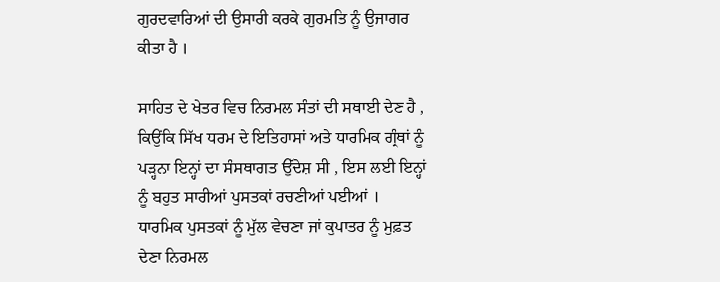ਗੁਰਦਵਾਰਿਆਂ ਦੀ ਉਸਾਰੀ ਕਰਕੇ ਗੁਰਮਤਿ ਨੂੰ ਉਜਾਗਰ ਕੀਤਾ ਹੈ ।

ਸਾਹਿਤ ਦੇ ਖੇਤਰ ਵਿਚ ਨਿਰਮਲ ਸੰਤਾਂ ਦੀ ਸਥਾਈ ਦੇਣ ਹੈ , ਕਿਉਂਕਿ ਸਿੱਖ ਧਰਮ ਦੇ ਇਤਿਹਾਸਾਂ ਅਤੇ ਧਾਰਮਿਕ ਗ੍ਰੰਥਾਂ ਨੂੰ ਪੜ੍ਹਨਾ ਇਨ੍ਹਾਂ ਦਾ ਸੰਸਥਾਗਤ ਉੱਦੇਸ਼ ਸੀ , ਇਸ ਲਈ ਇਨ੍ਹਾਂ ਨੂੰ ਬਹੁਤ ਸਾਰੀਆਂ ਪੁਸਤਕਾਂ ਰਚਣੀਆਂ ਪਈਆਂ । ਧਾਰਮਿਕ ਪੁਸਤਕਾਂ ਨੂੰ ਮੁੱਲ ਵੇਚਣਾ ਜਾਂ ਕੁਪਾਤਰ ਨੂੰ ਮੁਫ਼ਤ ਦੇਣਾ ਨਿਰਮਲ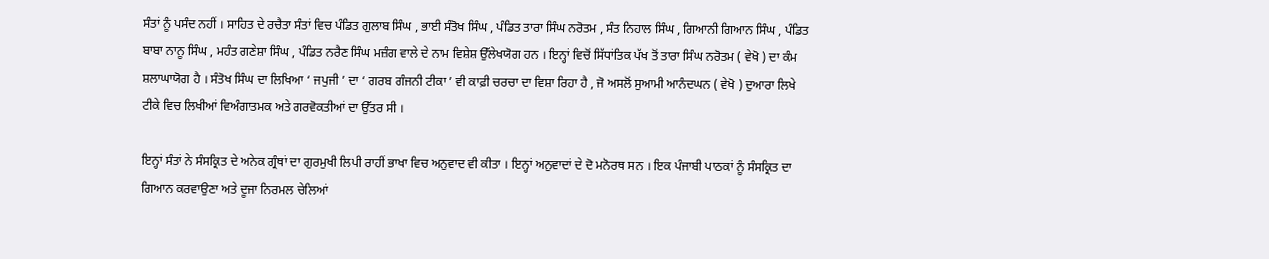ਸੰਤਾਂ ਨੂੰ ਪਸੰਦ ਨਹੀਂ । ਸਾਹਿਤ ਦੇ ਰਚੈਤਾ ਸੰਤਾਂ ਵਿਚ ਪੰਡਿਤ ਗੁਲਾਬ ਸਿੰਘ , ਭਾਈ ਸੰਤੋਖ ਸਿੰਘ , ਪੰਡਿਤ ਤਾਰਾ ਸਿੰਘ ਨਰੋਤਮ , ਸੰਤ ਨਿਹਾਲ ਸਿੰਘ , ਗਿਆਨੀ ਗਿਆਨ ਸਿੰਘ , ਪੰਡਿਤ ਬਾਬਾ ਨਾਨੂ ਸਿੰਘ , ਮਹੰਤ ਗਣੇਸ਼ਾ ਸਿੰਘ , ਪੰਡਿਤ ਨਰੈਣ ਸਿੰਘ ਮਜ਼ੰਗ ਵਾਲੇ ਦੇ ਨਾਮ ਵਿਸ਼ੇਸ਼ ਉੱਲੇਖਯੋਗ ਹਨ । ਇਨ੍ਹਾਂ ਵਿਚੋਂ ਸਿੱਧਾਂਤਿਕ ਪੱਖ ਤੋਂ ਤਾਰਾ ਸਿੰਘ ਨਰੋਤਮ ( ਵੇਖੋ ) ਦਾ ਕੰਮ ਸ਼ਲਾਘਾਯੋਗ ਹੈ । ਸੰਤੋਖ ਸਿੰਘ ਦਾ ਲਿਖਿਆ ‘ ਜਪੁਜੀ ’ ਦਾ ‘ ਗਰਬ ਗੰਜਨੀ ਟੀਕਾ ’ ਵੀ ਕਾਫ਼ੀ ਚਰਚਾ ਦਾ ਵਿਸ਼ਾ ਰਿਹਾ ਹੈ , ਜੋ ਅਸਲੋਂ ਸੁਆਮੀ ਆਨੰਦਘਨ ( ਵੇਖੋ ) ਦੁਆਰਾ ਲਿਖੇ ਟੀਕੇ ਵਿਚ ਲਿਖੀਆਂ ਵਿਅੰਗਾਤਮਕ ਅਤੇ ਗਰਵੋਕਤੀਆਂ ਦਾ ਉੱਤਰ ਸੀ ।

ਇਨ੍ਹਾਂ ਸੰਤਾਂ ਨੇ ਸੰਸਕ੍ਰਿਤ ਦੇ ਅਨੇਕ ਗ੍ਰੰਥਾਂ ਦਾ ਗੁਰਮੁਖੀ ਲਿਪੀ ਰਾਹੀਂ ਭਾਖਾ ਵਿਚ ਅਨੁਵਾਦ ਵੀ ਕੀਤਾ । ਇਨ੍ਹਾਂ ਅਨੁਵਾਦਾਂ ਦੇ ਦੋ ਮਨੋਰਥ ਸਨ । ਇਕ ਪੰਜਾਬੀ ਪਾਠਕਾਂ ਨੂੰ ਸੰਸਕ੍ਰਿਤ ਦਾ ਗਿਆਨ ਕਰਵਾਉਣਾ ਅਤੇ ਦੂਜਾ ਨਿਰਮਲ ਚੇਲਿਆਂ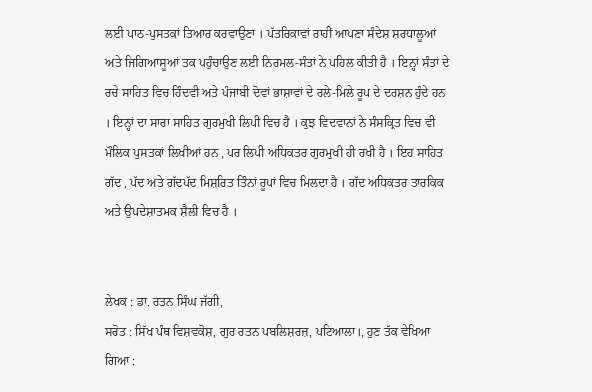ਲਈ ਪਾਠ-ਪੁਸਤਕਾਂ ਤਿਆਰ ਕਰਵਾਉਣਾ । ਪੱਤਰਿਕਾਵਾਂ ਰਾਹੀਂ ਆਪਣਾ ਸੰਦੇਸ਼ ਸ਼ਰਧਾਲੂਆਂ ਅਤੇ ਜਿਗਿਆਸੂਆਂ ਤਕ ਪਹੁੰਚਾਉਣ ਲਈ ਨਿਰਮਲ-ਸੰਤਾਂ ਨੇ ਪਹਿਲ ਕੀਤੀ ਹੈ । ਇਨ੍ਹਾਂ ਸੰਤਾਂ ਦੇ ਰਚੇ ਸਾਹਿਤ ਵਿਚ ਹਿੰਦਵੀ ਅਤੇ ਪੰਜਾਬੀ ਦੋਵਾਂ ਭਾਸ਼ਾਵਾਂ ਦੇ ਰਲੇ-ਮਿਲੇ ਰੂਪ ਦੇ ਦਰਸ਼ਨ ਹੁੰਦੇ ਹਨ । ਇਨ੍ਹਾਂ ਦਾ ਸਾਰਾ ਸਾਹਿਤ ਗੁਰਮੁਖੀ ਲਿਪੀ ਵਿਚ ਹੈ । ਕੁਝ ਵਿਦਵਾਨਾਂ ਨੇ ਸੰਸਕ੍ਰਿਤ ਵਿਚ ਵੀ ਮੌਲਿਕ ਪੁਸਤਕਾਂ ਲਿਖੀਆਂ ਹਨ , ਪਰ ਲਿਪੀ ਅਧਿਕਤਰ ਗੁਰਮੁਖੀ ਹੀ ਰਖੀ ਹੈ । ਇਹ ਸਾਹਿਤ ਗੱਦ , ਪੱਦ ਅਤੇ ਗੱਦਪੱਦ ਮਿਸ਼ਰਿਤ ਤਿੰਨਾਂ ਰੂਪਾਂ ਵਿਚ ਮਿਲਦਾ ਹੈ । ਗੱਦ ਅਧਿਕਤਰ ਤਾਰਕਿਕ ਅਤੇ ਉਪਦੇਸ਼ਾਤਮਕ ਸ਼ੈਲੀ ਵਿਚ ਹੈ ।


ਲੇਖਕ : ਡਾ. ਰਤਨ ਸਿੰਘ ਜੱਗੀ,
ਸਰੋਤ : ਸਿੱਖ ਪੰਥ ਵਿਸ਼ਵਕੋਸ਼, ਗੁਰ ਰਤਨ ਪਬਲਿਸ਼ਰਜ਼, ਪਟਿਆਲਾ।, ਹੁਣ ਤੱਕ ਵੇਖਿਆ ਗਿਆ :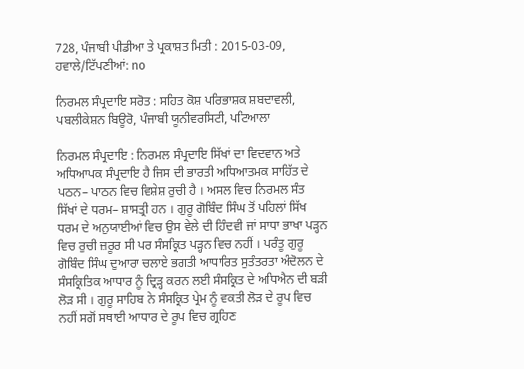728, ਪੰਜਾਬੀ ਪੀਡੀਆ ਤੇ ਪ੍ਰਕਾਸ਼ਤ ਮਿਤੀ : 2015-03-09, ਹਵਾਲੇ/ਟਿੱਪਣੀਆਂ: no

ਨਿਰਮਲ ਸੰਪ੍ਰਦਾਇ ਸਰੋਤ : ਸਹਿਤ ਕੋਸ਼ ਪਰਿਭਾਸ਼ਕ ਸ਼ਬਦਾਵਲੀ, ਪਬਲੀਕੇਸ਼ਨ ਬਿਊਰੋ, ਪੰਜਾਬੀ ਯੂਨੀਵਰਸਿਟੀ, ਪਟਿਆਲਾ

ਨਿਰਮਲ ਸੰਪ੍ਰਦਾਇ : ਨਿਰਮਲ ਸੰਪ੍ਰਦਾਇ ਸਿੱਖਾਂ ਦਾ ਵਿਦਵਾਨ ਅਤੇ ਅਧਿਆਪਕ ਸੰਪ੍ਰਦਾਇ ਹੈ ਜਿਸ ਦੀ ਭਾਰਤੀ ਅਧਿਆਤਮਕ ਸਾਹਿੱਤ ਦੇ ਪਠਨ– ਪਾਠਨ ਵਿਚ ਵਿਸ਼ੇਸ਼ ਰੁਚੀ ਹੈ । ਅਸਲ ਵਿਚ ਨਿਰਮਲ ਸੰਤ ਸਿੱਖਾਂ ਦੇ ਧਰਮ– ਸ਼ਾਸਤ੍ਰੀ ਹਨ । ਗੁਰੂ ਗੋਬਿੰਦ ਸਿੰਘ ਤੋਂ ਪਹਿਲਾਂ ਸਿੱਖ ਧਰਮ ਦੇ ਅਨੁਯਾਈਆਂ ਵਿਚ ਉਸ ਵੇਲੇ ਦੀ ਹਿੰਦਵੀ ਜਾਂ ਸਾਧਾ ਭਾਖਾ ਪੜ੍ਹਨ ਵਿਚ ਰੁਚੀ ਜ਼ਰੂਰ ਸੀ ਪਰ ਸੰਸਕ੍ਰਿਤ ਪੜ੍ਹਨ ਵਿਚ ਨਹੀਂ । ਪਰੰਤੂ ਗੁਰੂ ਗੋਬਿੰਦ ਸਿੰਘ ਦੁਆਰਾ ਚਲਾਏ ਭਗਤੀ ਆਧਾਰਿਤ ਸੁਤੰਤਰਤਾ ਅੰਦੋਲਨ ਦੇ ਸੰਸਕ੍ਰਿਤਿਕ ਆਧਾਰ ਨੂੰ ਦ੍ਰਿੜ੍ਹ ਕਰਨ ਲਈ ਸੰਸਕ੍ਰਿਤ ਦੇ ਅਧਿਐਨ ਦੀ ਬੜੀ ਲੋੜ ਸੀ । ਗੁਰੂ ਸਾਹਿਬ ਨੇ ਸੰਸਕ੍ਰਿਤ ਪ੍ਰੇਮ ਨੂੰ ਵਕਤੀ ਲੋੜ ਦੇ ਰੂਪ ਵਿਚ ਨਹੀਂ ਸਗੋਂ ਸਥਾਈ ਆਧਾਰ ਦੇ ਰੂਪ ਵਿਚ ਗ੍ਰਹਿਣ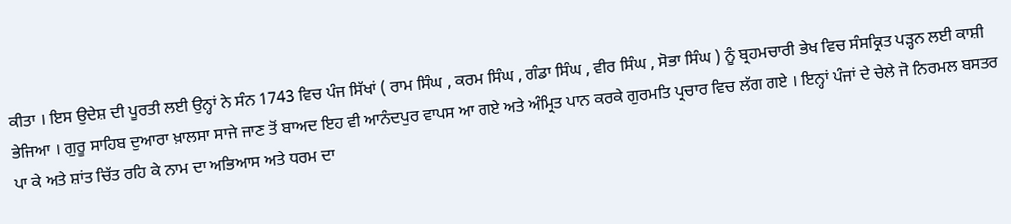ਕੀਤਾ । ਇਸ ਉਦੇਸ਼ ਦੀ ਪੂਰਤੀ ਲਈ ਉਨ੍ਹਾਂ ਨੇ ਸੰਨ 1743 ਵਿਚ ਪੰਜ ਸਿੱਖਾਂ ( ਰਾਮ ਸਿੰਘ , ਕਰਮ ਸਿੰਘ , ਗੰਡਾ ਸਿੰਘ , ਵੀਰ ਸਿੰਘ , ਸੋਭਾ ਸਿੰਘ ) ਨੂੰ ਬ੍ਰਹਮਚਾਰੀ ਭੇਖ ਵਿਚ ਸੰਸਕ੍ਰਿਤ ਪੜ੍ਹਨ ਲਈ ਕਾਸ਼ੀ ਭੇਜਿਆ । ਗੁਰੂ ਸਾਹਿਬ ਦੁਆਰਾ ਖ਼ਾਲਸਾ ਸਾਜੇ ਜਾਣ ਤੋਂ ਬਾਅਦ ਇਹ ਵੀ ਆਨੰਦਪੁਰ ਵਾਪਸ ਆ ਗਏ ਅਤੇ ਅੰਮ੍ਰਿਤ ਪਾਨ ਕਰਕੇ ਗੁਰਮਤਿ ਪ੍ਰਚਾਰ ਵਿਚ ਲੱਗ ਗਏ । ਇਨ੍ਹਾਂ ਪੰਜਾਂ ਦੇ ਚੇਲੇ ਜੋ ਨਿਰਮਲ ਬਸਤਰ ਪਾ ਕੇ ਅਤੇ ਸ਼ਾਂਤ ਚਿੱਤ ਰਹਿ ਕੇ ਨਾਮ ਦਾ ਅਭਿਆਸ ਅਤੇ ਧਰਮ ਦਾ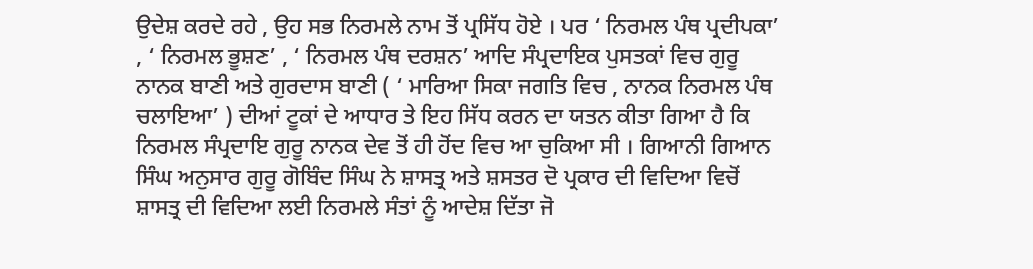ਉਦੇਸ਼ ਕਰਦੇ ਰਹੇ , ਉਹ ਸਭ ਨਿਰਮਲੇ ਨਾਮ ਤੋਂ ਪ੍ਰਸਿੱਧ ਹੋਏ । ਪਰ ‘ ਨਿਰਮਲ ਪੰਥ ਪ੍ਰਦੀਪਕਾ’ , ‘ ਨਿਰਮਲ ਭੂਸ਼ਣ’ , ‘ ਨਿਰਮਲ ਪੰਥ ਦਰਸ਼ਨ’ ਆਦਿ ਸੰਪ੍ਰਦਾਇਕ ਪੁਸਤਕਾਂ ਵਿਚ ਗੁਰੂ ਨਾਨਕ ਬਾਣੀ ਅਤੇ ਗੁਰਦਾਸ ਬਾਣੀ ( ‘ ਮਾਰਿਆ ਸਿਕਾ ਜਗਤਿ ਵਿਚ , ਨਾਨਕ ਨਿਰਮਲ ਪੰਥ ਚਲਾਇਆ’ ) ਦੀਆਂ ਟੂਕਾਂ ਦੇ ਆਧਾਰ ਤੇ ਇਹ ਸਿੱਧ ਕਰਨ ਦਾ ਯਤਨ ਕੀਤਾ ਗਿਆ ਹੈ ਕਿ ਨਿਰਮਲ ਸੰਪ੍ਰਦਾਇ ਗੁਰੂ ਨਾਨਕ ਦੇਵ ਤੋਂ ਹੀ ਹੋਂਦ ਵਿਚ ਆ ਚੁਕਿਆ ਸੀ । ਗਿਆਨੀ ਗਿਆਨ ਸਿੰਘ ਅਨੁਸਾਰ ਗੁਰੂ ਗੋਬਿੰਦ ਸਿੰਘ ਨੇ ਸ਼ਾਸਤ੍ਰ ਅਤੇ ਸ਼ਸਤਰ ਦੋ ਪ੍ਰਕਾਰ ਦੀ ਵਿਦਿਆ ਵਿਚੋਂ ਸ਼ਾਸਤ੍ਰ ਦੀ ਵਿਦਿਆ ਲਈ ਨਿਰਮਲੇ ਸੰਤਾਂ ਨੂੰ ਆਦੇਸ਼ ਦਿੱਤਾ ਜੋ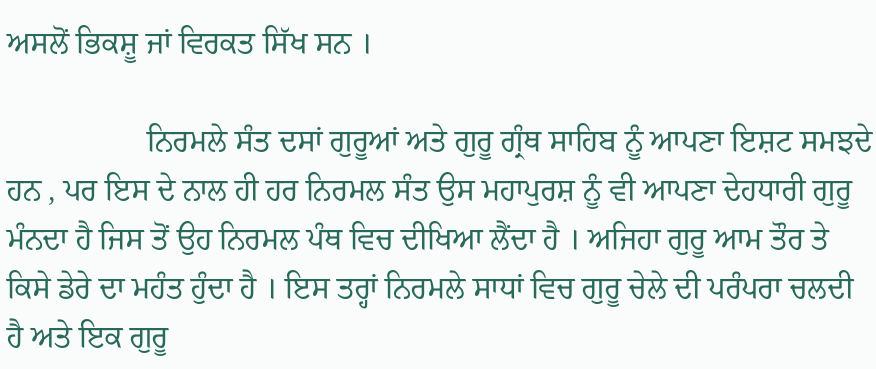ਅਸਲੋਂ ਭਿਕਸ਼ੂ ਜਾਂ ਵਿਰਕਤ ਸਿੱਖ ਸਨ ।

                  ਨਿਰਮਲੇ ਸੰਤ ਦਸਾਂ ਗੁਰੂਆਂ ਅਤੇ ਗੁਰੂ ਗ੍ਰੰਥ ਸਾਹਿਬ ਨੂੰ ਆਪਣਾ ਇਸ਼ਟ ਸਮਝਦੇ ਹਨ , ਪਰ ਇਸ ਦੇ ਨਾਲ ਹੀ ਹਰ ਨਿਰਮਲ ਸੰਤ ਉਸ ਮਹਾਪੁਰਸ਼ ਨੂੰ ਵੀ ਆਪਣਾ ਦੇਹਧਾਰੀ ਗੁਰੂ ਮੰਨਦਾ ਹੈ ਜਿਸ ਤੋਂ ਉਹ ਨਿਰਮਲ ਪੰਥ ਵਿਚ ਦੀਖਿਆ ਲੈਂਦਾ ਹੈ । ਅਜਿਹਾ ਗੁਰੂ ਆਮ ਤੌਰ ਤੇ ਕਿਸੇ ਡੇਰੇ ਦਾ ਮਹੰਤ ਹੁੰਦਾ ਹੈ । ਇਸ ਤਰ੍ਹਾਂ ਨਿਰਮਲੇ ਸਾਧਾਂ ਵਿਚ ਗੁਰੂ ਚੇਲੇ ਦੀ ਪਰੰਪਰਾ ਚਲਦੀ ਹੈ ਅਤੇ ਇਕ ਗੁਰੂ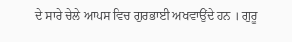ਦੇ ਸਾਰੇ ਚੇਲੇ ਆਪਸ ਵਿਚ ਗੁਰਭਾਈ ਅਖਵਾਉਂਦੇ ਹਨ । ਗੁਰੂ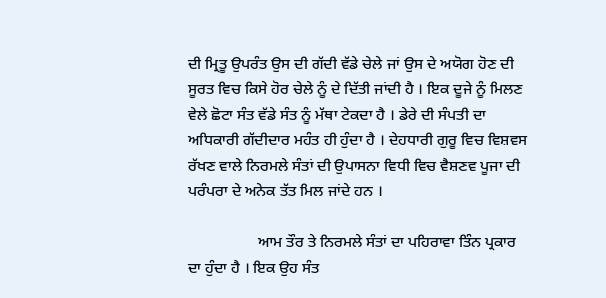ਦੀ ਮ੍ਰਿਤੂ ਉਪਰੰਤ ਉਸ ਦੀ ਗੱਦੀ ਵੱਡੇ ਚੇਲੇ ਜਾਂ ਉਸ ਦੇ ਅਯੋਗ ਹੋਣ ਦੀ ਸੂਰਤ ਵਿਚ ਕਿਸੇ ਹੋਰ ਚੇਲੇ ਨੂੰ ਦੇ ਦਿੱਤੀ ਜਾਂਦੀ ਹੈ । ਇਕ ਦੂਜੇ ਨੂੰ ਮਿਲਣ ਵੇਲੇ ਛੋਟਾ ਸੰਤ ਵੱਡੇ ਸੰਤ ਨੂੰ ਮੱਥਾ ਟੇਕਦਾ ਹੈ । ਡੇਰੇ ਦੀ ਸੰਪਤੀ ਦਾ ਅਧਿਕਾਰੀ ਗੱਦੀਦਾਰ ਮਹੰਤ ਹੀ ਹੁੰਦਾ ਹੈ । ਦੇਹਧਾਰੀ ਗੁਰੂ ਵਿਚ ਵਿਸ਼ਵਸ ਰੱਖਣ ਵਾਲੇ ਨਿਰਮਲੇ ਸੰਤਾਂ ਦੀ ਉਪਾਸਨਾ ਵਿਧੀ ਵਿਚ ਵੈਸ਼ਣਵ ਪੂਜਾ ਦੀ ਪਰੰਪਰਾ ਦੇ ਅਨੇਕ ਤੱਤ ਮਿਲ ਜਾਂਦੇ ਹਨ ।

                  ਆਮ ਤੌਰ ਤੇ ਨਿਰਮਲੇ ਸੰਤਾਂ ਦਾ ਪਹਿਰਾਵਾ ਤਿੰਨ ਪ੍ਰਕਾਰ ਦਾ ਹੁੰਦਾ ਹੈ । ਇਕ ਉਹ ਸੰਤ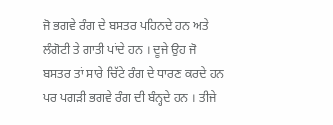ਜੋ ਭਗਵੇ ਰੰਗ ਦੇ ਬਸਤਰ ਪਹਿਨਦੇ ਹਨ ਅਤੇ ਲੰਗੋਟੀ ਤੇ ਗਾਤੀ ਪਾਂਦੇ ਹਨ । ਦੂਜੇ ਉਹ ਜੋ ਬਸਤਰ ਤਾਂ ਸਾਰੇ ਚਿੱਟੇ ਰੰਗ ਦੇ ਧਾਰਣ ਕਰਦੇ ਹਨ ਪਰ ਪਗੜੀ ਭਗਵੇ ਰੰਗ ਦੀ ਬੰਨ੍ਹਦੇ ਹਨ । ਤੀਜੇ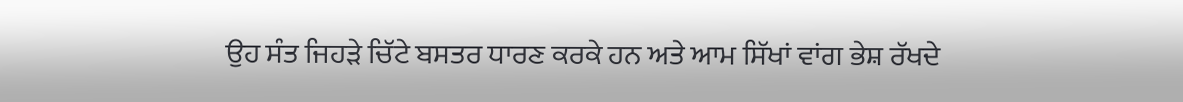ਉਹ ਸੰਤ ਜਿਹੜੇ ਚਿੱਟੇ ਬਸਤਰ ਧਾਰਣ ਕਰਕੇ ਹਨ ਅਤੇ ਆਮ ਸਿੱਖਾਂ ਵਾਂਗ ਭੇਸ਼ ਰੱਖਦੇ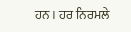ਹਨ । ਹਰ ਨਿਰਮਲੇ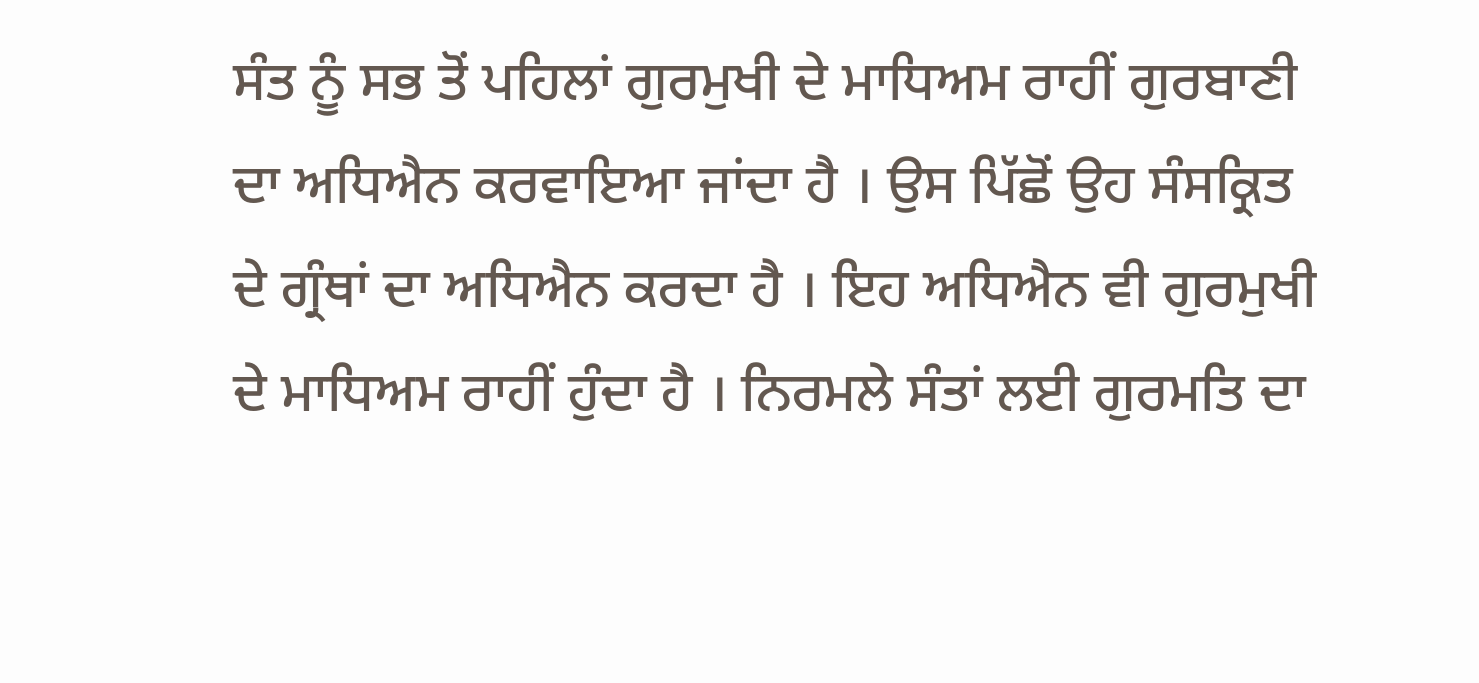ਸੰਤ ਨੂੰ ਸਭ ਤੋਂ ਪਹਿਲਾਂ ਗੁਰਮੁਖੀ ਦੇ ਮਾਧਿਅਮ ਰਾਹੀਂ ਗੁਰਬਾਣੀ ਦਾ ਅਧਿਐਨ ਕਰਵਾਇਆ ਜਾਂਦਾ ਹੈ । ਉਸ ਪਿੱਛੋਂ ਉਹ ਸੰਸਕ੍ਰਿਤ ਦੇ ਗ੍ਰੰਥਾਂ ਦਾ ਅਧਿਐਨ ਕਰਦਾ ਹੈ । ਇਹ ਅਧਿਐਨ ਵੀ ਗੁਰਮੁਖੀ ਦੇ ਮਾਧਿਅਮ ਰਾਹੀਂ ਹੁੰਦਾ ਹੈ । ਨਿਰਮਲੇ ਸੰਤਾਂ ਲਈ ਗੁਰਮਤਿ ਦਾ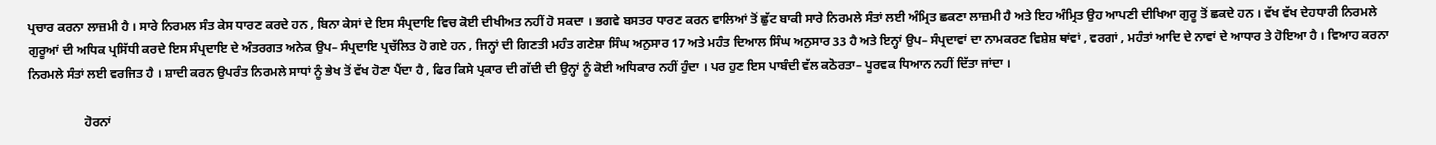ਪ੍ਰਚਾਰ ਕਰਨਾ ਲਾਜ਼ਮੀ ਹੈ । ਸਾਰੇ ਨਿਰਮਲ ਸੰਤ ਕੇਸ ਧਾਰਣ ਕਰਦੇ ਹਨ , ਬਿਨਾ ਕੇਸਾਂ ਦੇ ਇਸ ਸੰਪ੍ਰਦਾਇ ਵਿਚ ਕੋਈ ਦੀਖੀਅਤ ਨਹੀਂ ਹੋ ਸਕਦਾ । ਭਗਵੇ ਬਸਤਰ ਧਾਰਣ ਕਰਨ ਵਾਲਿਆਂ ਤੋਂ ਛੁੱਟ ਬਾਕੀ ਸਾਰੇ ਨਿਰਮਲੇ ਸੰਤਾਂ ਲਈ ਅੰਮ੍ਰਿਤ ਛਕਣਾ ਲਾਜ਼ਮੀ ਹੈ ਅਤੇ ਇਹ ਅੰਮ੍ਰਿਤ ਉਹ ਆਪਣੀ ਦੀਖਿਆ ਗੁਰੂ ਤੋਂ ਛਕਦੇ ਹਨ । ਵੱਖ ਵੱਖ ਦੇਹਧਾਰੀ ਨਿਰਮਲੇ ਗੁਰੂਆਂ ਦੀ ਅਧਿਕ ਪ੍ਰਸਿੱਧੀ ਕਰਦੇ ਇਸ ਸੰਪ੍ਰਦਾਇ ਦੇ ਅੰਤਰਗਤ ਅਨੇਕ ਉਪ– ਸੰਪ੍ਰਦਾਇ ਪ੍ਰਚੱਲਿਤ ਹੋ ਗਏ ਹਨ , ਜਿਨ੍ਹਾਂ ਦੀ ਗਿਣਤੀ ਮਹੰਤ ਗਣੇਸ਼ਾ ਸਿੰਘ ਅਨੁਸਾਰ 17 ਅਤੇ ਮਹੰਤ ਦਿਆਲ ਸਿੰਘ ਅਨੁਸਾਰ 33 ਹੈ ਅਤੇ ਇਨ੍ਹਾਂ ਉਪ– ਸੰਪ੍ਰਦਾਵਾਂ ਦਾ ਨਾਮਕਰਣ ਵਿਸ਼ੇਸ਼ ਥਾਂਵਾਂ , ਵਰਗਾਂ , ਮਹੰਤਾਂ ਆਦਿ ਦੇ ਨਾਵਾਂ ਦੇ ਆਧਾਰ ਤੇ ਹੋਇਆ ਹੈ । ਵਿਆਹ ਕਰਨਾ ਨਿਰਮਲੇ ਸੰਤਾਂ ਲਈ ਵਰਜਿਤ ਹੈ । ਸ਼ਾਦੀ ਕਰਨ ਉਪਰੰਤ ਨਿਰਮਲੇ ਸਾਧਾਂ ਨੂੰ ਭੇਖ ਤੋਂ ਵੱਖ ਹੋਣਾ ਪੈਂਦਾ ਹੈ , ਫਿਰ ਕਿਸੇ ਪ੍ਰਕਾਰ ਦੀ ਗੱਦੀ ਦੀ ਉਨ੍ਹਾਂ ਨੂੰ ਕੋਈ ਅਧਿਕਾਰ ਨਹੀਂ ਹੁੰਦਾ । ਪਰ ਹੁਣ ਇਸ ਪਾਬੰਦੀ ਵੱਲ ਕਠੋਰਤਾ– ਪੂਰਵਕ ਧਿਆਨ ਨਹੀਂ ਦਿੱਤਾ ਜਾਂਦਾ ।

                  ਹੋਰਨਾਂ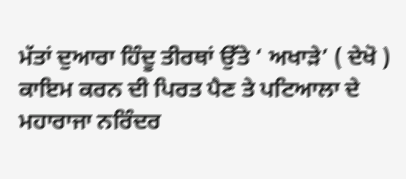ਮੱਤਾਂ ਦੁਆਰਾ ਹਿੰਦੂ ਤੀਰਥਾਂ ਉੱਤੇ ‘ ਅਖਾੜੇ’ ( ਦੇਖੋ ) ਕਾਇਮ ਕਰਨ ਦੀ ਪਿਰਤ ਪੈਣ ਤੇ ਪਟਿਆਲਾ ਦੇ ਮਹਾਰਾਜਾ ਨਰਿੰਦਰ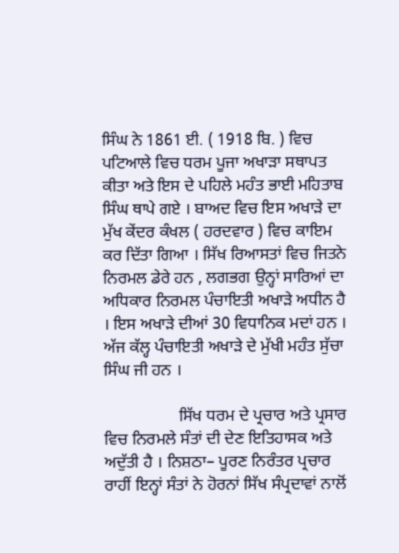ਸਿੰਘ ਨੇ 1861 ਈ. ( 1918 ਬਿ. ) ਵਿਚ ਪਟਿਆਲੇ ਵਿਚ ਧਰਮ ਪੂਜਾ ਅਖਾੜਾ ਸਥਾਪਤ ਕੀਤਾ ਅਤੇ ਇਸ ਦੇ ਪਹਿਲੇ ਮਹੰਤ ਭਾਈ ਮਹਿਤਾਬ ਸਿੰਘ ਥਾਪੇ ਗਏ । ਬਾਅਦ ਵਿਚ ਇਸ ਅਖਾੜੇ ਦਾ ਮੁੱਖ ਕੇਂਦਰ ਕੰਖਲ ( ਹਰਦਵਾਰ ) ਵਿਚ ਕਾਇਮ ਕਰ ਦਿੱਤਾ ਗਿਆ । ਸਿੱਖ ਰਿਆਸਤਾਂ ਵਿਚ ਜਿਤਨੇ ਨਿਰਮਲ ਡੇਰੇ ਹਨ , ਲਗਭਗ ਉਨ੍ਹਾਂ ਸਾਰਿਆਂ ਦਾ ਅਧਿਕਾਰ ਨਿਰਮਲ ਪੰਚਾਇਤੀ ਅਖਾੜੇ ਅਧੀਨ ਹੈ । ਇਸ ਅਖਾੜੇ ਦੀਆਂ 30 ਵਿਧਾਨਿਕ ਮਦਾਂ ਹਨ । ਅੱਜ ਕੱਲ੍ਹ ਪੰਚਾਇਤੀ ਅਖਾੜੇ ਦੇ ਮੁੱਖੀ ਮਹੰਤ ਸੁੱਚਾ ਸਿੰਘ ਜੀ ਹਨ ।

                  ਸਿੱਖ ਧਰਮ ਦੇ ਪ੍ਰਚਾਰ ਅਤੇ ਪ੍ਰਸਾਰ ਵਿਚ ਨਿਰਮਲੇ ਸੰਤਾਂ ਦੀ ਦੇਣ ਇਤਿਹਾਸਕ ਅਤੇ ਅਦੁੱਤੀ ਹੈ । ਨਿਸ਼ਠਾ– ਪੂਰਣ ਨਿਰੰਤਰ ਪ੍ਰਚਾਰ ਰਾਹੀਂ ਇਨ੍ਹਾਂ ਸੰਤਾਂ ਨੇ ਹੋਰਨਾਂ ਸਿੱਖ ਸੰਪ੍ਰਦਾਵਾਂ ਨਾਲੋਂ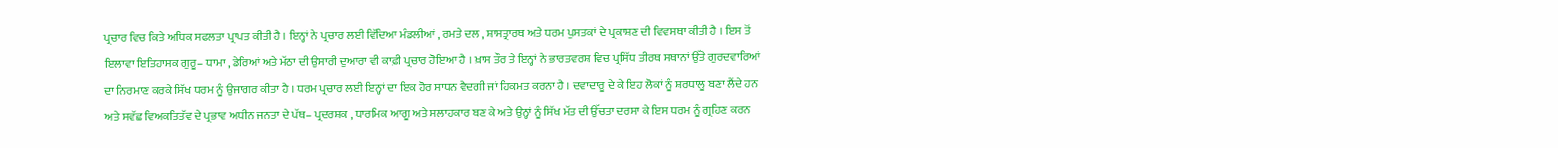ਪ੍ਰਚਾਰ ਵਿਚ ਕਿਤੇ ਅਧਿਕ ਸਫਲਤਾ ਪ੍ਰਾਪਤ ਕੀਤੀ ਹੈ । ਇਨ੍ਹਾਂ ਨੇ ਪ੍ਰਚਾਰ ਲਈ ਵਿੱਦਿਆ ਮੰਡਲੀਆਂ , ਰਮਤੇ ਦਲ , ਸ਼ਾਸਤ੍ਰਾਰਥ ਅਤੇ ਧਰਮ ਪੁਸਤਕਾਂ ਦੇ ਪ੍ਰਕਾਸ਼ਣ ਦੀ ਵਿਵਸਥਾ ਕੀਤੀ ਹੈ । ਇਸ ਤੋਂ ਇਲਾਵਾ ਇਤਿਹਾਸਕ ਗੁਰੂ– ਧਾਮਾ , ਡੇਰਿਆਂ ਅਤੇ ਮੱਠਾ ਦੀ ਉਸਾਰੀ ਦੁਆਰਾ ਵੀ ਕਾਫ਼ੀ ਪ੍ਰਚਾਰ ਹੋਇਆ ਹੈ । ਖ਼ਾਸ ਤੌਰ ਤੇ ਇਨ੍ਹਾਂ ਨੇ ਭਾਰਤਵਰਸ਼ ਵਿਚ ਪ੍ਰਸਿੱਧ ਤੀਰਥ ਸਥਾਨਾਂ ਉੱਤੇ ਗੁਰਦਵਾਰਿਆਂ ਦਾ ਨਿਰਮਾਣ ਕਰਕੇ ਸਿੱਖ ਧਰਮ ਨੂੰ ਉਜਾਗਰ ਕੀਤਾ ਹੈ । ਧਰਮ ਪ੍ਰਚਾਰ ਲਈ ਇਨ੍ਹਾਂ ਦਾ ਇਕ ਹੋਰ ਸਾਧਨ ਵੈਦਗੀ ਜਾਂ ਹਿਕਮਤ ਕਰਨਾ ਹੈ । ਦਵਾਦਾਰੂ ਦੇ ਕੇ ਇਹ ਲੋਕਾਂ ਨੂੰ ਸ਼ਰਧਾਲੂ ਬਣਾ ਲੈਂਦੇ ਹਨ ਅਤੇ ਸਵੱਛ ਵਿਅਕਤਿਤੱਵ ਦੇ ਪ੍ਰਭਾਵ ਅਧੀਨ ਜਨਤਾ ਦੇ ਪੱਥ– ਪ੍ਰਦਰਸ਼ਕ , ਧਾਰਮਿਕ ਆਗੂ ਅਤੇ ਸਲਾਹਕਾਰ ਬਣ ਕੇ ਅਤੇ ਉਨ੍ਹਾਂ ਨੂੰ ਸਿੱਖ ਮੱਤ ਦੀ ਉੱਚਤਾ ਦਰਸਾ ਕੇ ਇਸ ਧਰਮ ਨੂੰ ਗ੍ਰਹਿਣ ਕਰਨ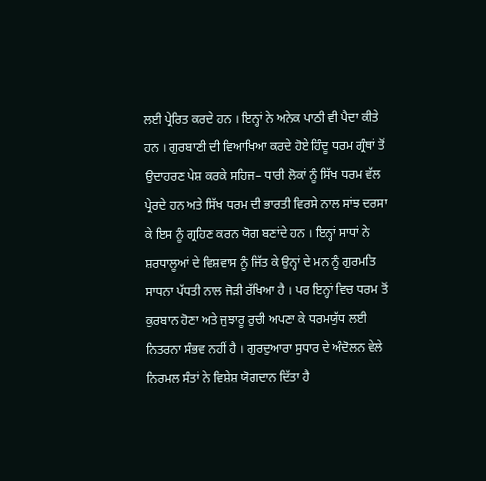ਲਈ ਪ੍ਰੇਰਿਤ ਕਰਦੇ ਹਨ । ਇਨ੍ਹਾਂ ਨੇ ਅਨੇਕ ਪਾਠੀ ਵੀ ਪੈਦਾ ਕੀਤੇ ਹਨ । ਗੁਰਬਾਣੀ ਦੀ ਵਿਆਖਿਆ ਕਰਦੇ ਹੋਏ ਹਿੰਦੂ ਧਰਮ ਗ੍ਰੰਥਾਂ ਤੋਂ ਉਦਾਹਰਣ ਪੇਸ਼ ਕਰਕੇ ਸਹਿਜ– ਧਾਰੀ ਲੋਕਾਂ ਨੂੰ ਸਿੱਖ ਧਰਮ ਵੱਲ ਪ੍ਰੇਰਦੇ ਹਨ ਅਤੇ ਸਿੱਖ ਧਰਮ ਦੀ ਭਾਰਤੀ ਵਿਰਸੇ ਨਾਲ ਸਾਂਝ ਦਰਸਾ ਕੇ ਇਸ ਨੂੰ ਗ੍ਰਹਿਣ ਕਰਨ ਯੋਗ ਬਣਾਂਦੇ ਹਨ । ਇਨ੍ਹਾਂ ਸਾਧਾਂ ਨੇ ਸ਼ਰਧਾਲੂਆਂ ਦੇ ਵਿਸ਼ਵਾਸ ਨੂੰ ਜਿੱਤ ਕੇ ਉਨ੍ਹਾਂ ਦੇ ਮਨ ਨੂੰ ਗੁਰਮਤਿ ਸਾਧਨਾ ਪੱਧਤੀ ਨਾਲ ਜੋੜੀ ਰੱਖਿਆ ਹੈ । ਪਰ ਇਨ੍ਹਾਂ ਵਿਚ ਧਰਮ ਤੋਂ ਕੁਰਬਾਨ ਹੋਣਾ ਅਤੇ ਜੁਝਾਰੂ ਰੁਚੀ ਅਪਣਾ ਕੇ ਧਰਮਯੁੱਧ ਲਈ ਨਿਤਰਨਾ ਸੰਭਵ ਨਹੀਂ ਹੈ । ਗੁਰਦੁਆਰਾ ਸੁਧਾਰ ਦੇ ਅੰਦੋਲਨ ਵੇਲੇ ਨਿਰਮਲ ਸੰਤਾਂ ਨੇ ਵਿਸ਼ੇਸ਼ ਯੋਗਦਾਨ ਦਿੱਤਾ ਹੈ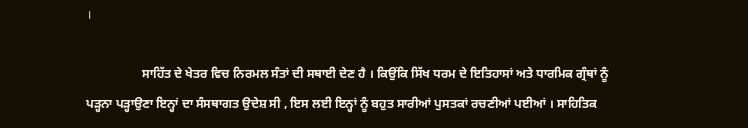।

                  ਸਾਹਿੱਤ ਦੇ ਖੇਤਰ ਵਿਚ ਨਿਰਮਲ ਸੰਤਾਂ ਦੀ ਸਥਾਈ ਦੇਣ ਹੈ । ਕਿਉਂਕਿ ਸਿੱਖ ਧਰਮ ਦੇ ਇਤਿਹਾਸਾਂ ਅਤੇ ਧਾਰਮਿਕ ਗ੍ਰੰਥਾਂ ਨੂੰ ਪੜ੍ਹਨਾ ਪੜ੍ਹਾਉਣਾ ਇਨ੍ਹਾਂ ਦਾ ਸੰਸਥਾਗਤ ਉਦੇਸ਼ ਸੀ , ਇਸ ਲਈ ਇਨ੍ਹਾਂ ਨੂੰ ਬਹੁਤ ਸਾਰੀਆਂ ਪੁਸਤਕਾਂ ਰਚਣੀਆਂ ਪਈਆਂ । ਸਾਹਿਤਿਕ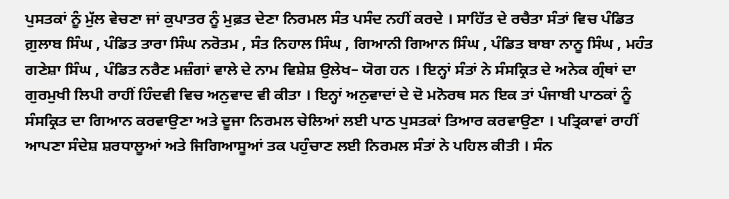ਪੁਸਤਕਾਂ ਨੂੰ ਮੁੱਲ ਵੇਚਣਾ ਜਾਂ ਕੁਪਾਤਰ ਨੂੰ ਮੁਫ਼ਤ ਦੇਣਾ ਨਿਰਮਲ ਸੰਤ ਪਸੰਦ ਨਹੀਂ ਕਰਦੇ । ਸਾਹਿੱਤ ਦੇ ਰਚੈਤਾ ਸੰਤਾਂ ਵਿਚ ਪੰਡਿਤ ਗ਼ੁਲਾਬ ਸਿੰਘ , ਪੰਡਿਤ ਤਾਰਾ ਸਿੰਘ ਨਰੋਤਮ , ਸੰਤ ਨਿਹਾਲ ਸਿੰਘ , ਗਿਆਨੀ ਗਿਆਨ ਸਿੰਘ , ਪੰਡਿਤ ਬਾਬਾ ਨਾਨੂ ਸਿੰਘ , ਮਹੰਤ ਗਣੇਸ਼ਾ ਸਿੰਘ , ਪੰਡਿਤ ਨਰੈਣ ਮਜ਼ੰਗਾਂ ਵਾਲੇ ਦੇ ਨਾਮ ਵਿਸ਼ੇਸ਼ ਉਲੇਖ– ਯੋਗ ਹਨ । ਇਨ੍ਹਾਂ ਸੰਤਾਂ ਨੇ ਸੰਸਕ੍ਰਿਤ ਦੇ ਅਨੇਕ ਗ੍ਰੰਥਾਂ ਦਾ ਗੁਰਮੁਖੀ ਲਿਪੀ ਰਾਹੀਂ ਹਿੰਦਵੀ ਵਿਚ ਅਨੁਵਾਦ ਵੀ ਕੀਤਾ । ਇਨ੍ਹਾਂ ਅਨੁਵਾਦਾਂ ਦੇ ਦੋ ਮਨੋਰਥ ਸਨ ਇਕ ਤਾਂ ਪੰਜਾਬੀ ਪਾਠਕਾਂ ਨੂੰ ਸੰਸਕ੍ਰਿਤ ਦਾ ਗਿਆਨ ਕਰਵਾਉਣਾ ਅਤੇ ਦੂਜਾ ਨਿਰਮਲ ਚੇਲਿਆਂ ਲਈ ਪਾਠ ਪੁਸਤਕਾਂ ਤਿਆਰ ਕਰਵਾਉਣਾ । ਪਤ੍ਰਿਕਾਵਾਂ ਰਾਹੀਂ ਆਪਣਾ ਸੰਦੇਸ਼ ਸ਼ਰਧਾਲੂਆਂ ਅਤੇ ਜਿਗਿਆਸੂਆਂ ਤਕ ਪਹੁੰਚਾਣ ਲਈ ਨਿਰਮਲ ਸੰਤਾਂ ਨੇ ਪਹਿਲ ਕੀਤੀ । ਸੰਨ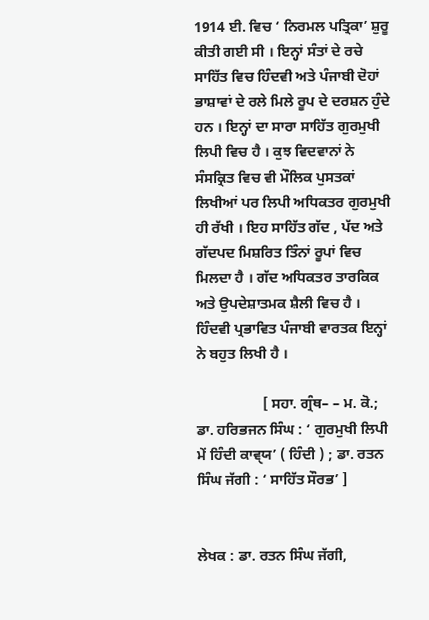1914 ਈ. ਵਿਚ ‘ ਨਿਰਮਲ ਪਤ੍ਰਿਕਾ’ ਸ਼ੁਰੂ ਕੀਤੀ ਗਈ ਸੀ । ਇਨ੍ਹਾਂ ਸੰਤਾਂ ਦੇ ਰਚੇ ਸਾਹਿੱਤ ਵਿਚ ਹਿੰਦਵੀ ਅਤੇ ਪੰਜਾਬੀ ਦੋਹਾਂ ਭਾਸ਼ਾਵਾਂ ਦੇ ਰਲੇ ਮਿਲੇ ਰੂਪ ਦੇ ਦਰਸ਼ਨ ਹੁੰਦੇ ਹਨ । ਇਨ੍ਹਾਂ ਦਾ ਸਾਰਾ ਸਾਹਿੱਤ ਗੁਰਮੁਖੀ ਲਿਪੀ ਵਿਚ ਹੈ । ਕੁਝ ਵਿਦਵਾਨਾਂ ਨੇ ਸੰਸਕ੍ਰਿਤ ਵਿਚ ਵੀ ਮੌਲਿਕ ਪੁਸਤਕਾਂ ਲਿਖੀਆਂ ਪਰ ਲਿਪੀ ਅਧਿਕਤਰ ਗੁਰਮੁਖੀ ਹੀ ਰੱਖੀ । ਇਹ ਸਾਹਿੱਤ ਗੱਦ , ਪੱਦ ਅਤੇ ਗੱਦਪਦ ਮਿਸ਼ਰਿਤ ਤਿੰਨਾਂ ਰੂਪਾਂ ਵਿਚ ਮਿਲਦਾ ਹੈ । ਗੱਦ ਅਧਿਕਤਰ ਤਾਰਕਿਕ ਅਤੇ ਉਪਦੇਸ਼ਾਤਮਕ ਸ਼ੈਲੀ ਵਿਚ ਹੈ । ਹਿੰਦਵੀ ਪ੍ਰਭਾਵਿਤ ਪੰਜਾਬੀ ਵਾਰਤਕ ਇਨ੍ਹਾਂ ਨੇ ਬਹੁਤ ਲਿਖੀ ਹੈ ।

                  [ ਸਹਾ. ਗ੍ਰੰਥ– – ਮ. ਕੋ.; ਡਾ. ਹਰਿਭਜਨ ਸਿੰਘ : ‘ ਗੁਰਮੁਖੀ ਲਿਪੀ ਮੇਂ ਹਿੰਦੀ ਕਾਵੑਯ’ ( ਹਿੰਦੀ ) ; ਡਾ. ਰਤਨ         ਸਿੰਘ ਜੱਗੀ : ‘ ਸਾਹਿੱਤ ਸੌਰਭ’ ]


ਲੇਖਕ : ਡਾ. ਰਤਨ ਸਿੰਘ ਜੱਗੀ,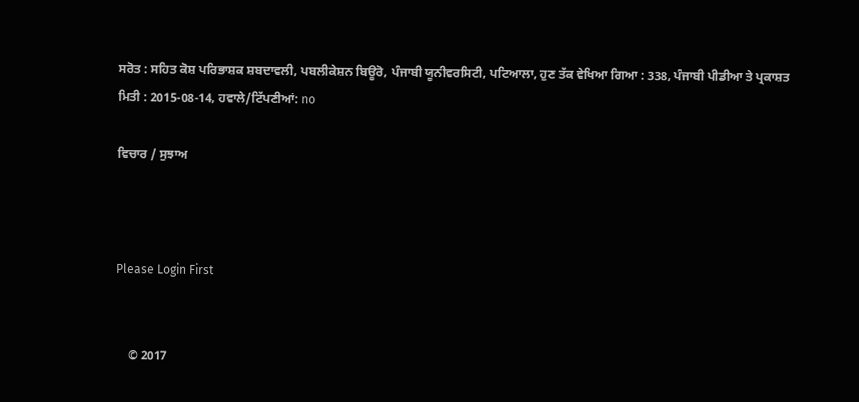ਸਰੋਤ : ਸਹਿਤ ਕੋਸ਼ ਪਰਿਭਾਸ਼ਕ ਸ਼ਬਦਾਵਲੀ, ਪਬਲੀਕੇਸ਼ਨ ਬਿਊਰੋ, ਪੰਜਾਬੀ ਯੂਨੀਵਰਸਿਟੀ, ਪਟਿਆਲਾ, ਹੁਣ ਤੱਕ ਵੇਖਿਆ ਗਿਆ : 338, ਪੰਜਾਬੀ ਪੀਡੀਆ ਤੇ ਪ੍ਰਕਾਸ਼ਤ ਮਿਤੀ : 2015-08-14, ਹਵਾਲੇ/ਟਿੱਪਣੀਆਂ: no

ਵਿਚਾਰ / ਸੁਝਾਅ



Please Login First


    © 2017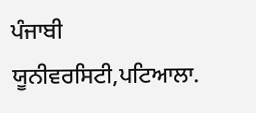ਪੰਜਾਬੀ ਯੂਨੀਵਰਸਿਟੀ,ਪਟਿਆਲਾ.